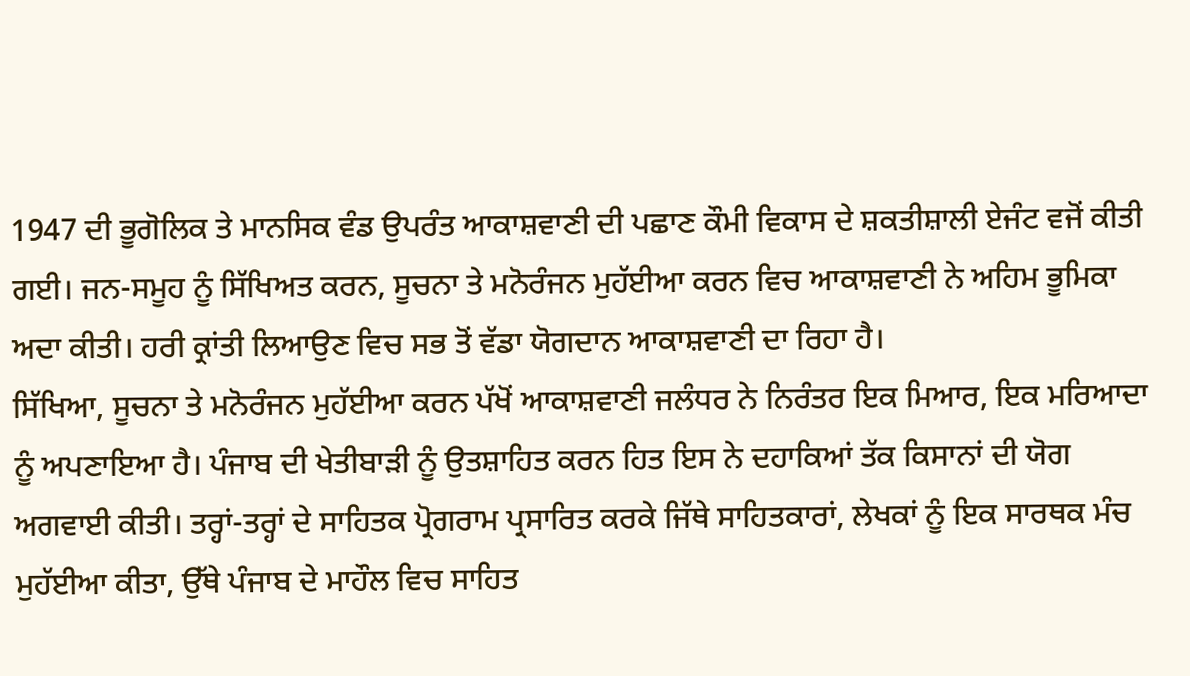1947 ਦੀ ਭੂਗੋਲਿਕ ਤੇ ਮਾਨਸਿਕ ਵੰਡ ਉਪਰੰਤ ਆਕਾਸ਼ਵਾਣੀ ਦੀ ਪਛਾਣ ਕੌਮੀ ਵਿਕਾਸ ਦੇ ਸ਼ਕਤੀਸ਼ਾਲੀ ਏਜੰਟ ਵਜੋਂ ਕੀਤੀ ਗਈ। ਜਨ-ਸਮੂਹ ਨੂੰ ਸਿੱਖਿਅਤ ਕਰਨ, ਸੂਚਨਾ ਤੇ ਮਨੋਰੰਜਨ ਮੁਹੱਈਆ ਕਰਨ ਵਿਚ ਆਕਾਸ਼ਵਾਣੀ ਨੇ ਅਹਿਮ ਭੂਮਿਕਾ ਅਦਾ ਕੀਤੀ। ਹਰੀ ਕ੍ਰਾਂਤੀ ਲਿਆਉਣ ਵਿਚ ਸਭ ਤੋਂ ਵੱਡਾ ਯੋਗਦਾਨ ਆਕਾਸ਼ਵਾਣੀ ਦਾ ਰਿਹਾ ਹੈ।
ਸਿੱਖਿਆ, ਸੂਚਨਾ ਤੇ ਮਨੋਰੰਜਨ ਮੁਹੱਈਆ ਕਰਨ ਪੱਖੋਂ ਆਕਾਸ਼ਵਾਣੀ ਜਲੰਧਰ ਨੇ ਨਿਰੰਤਰ ਇਕ ਮਿਆਰ, ਇਕ ਮਰਿਆਦਾ ਨੂੰ ਅਪਣਾਇਆ ਹੈ। ਪੰਜਾਬ ਦੀ ਖੇਤੀਬਾੜੀ ਨੂੰ ਉਤਸ਼ਾਹਿਤ ਕਰਨ ਹਿਤ ਇਸ ਨੇ ਦਹਾਕਿਆਂ ਤੱਕ ਕਿਸਾਨਾਂ ਦੀ ਯੋਗ ਅਗਵਾਈ ਕੀਤੀ। ਤਰ੍ਹਾਂ-ਤਰ੍ਹਾਂ ਦੇ ਸਾਹਿਤਕ ਪ੍ਰੋਗਰਾਮ ਪ੍ਰਸਾਰਿਤ ਕਰਕੇ ਜਿੱਥੇ ਸਾਹਿਤਕਾਰਾਂ, ਲੇਖਕਾਂ ਨੂੰ ਇਕ ਸਾਰਥਕ ਮੰਚ ਮੁਹੱਈਆ ਕੀਤਾ, ਉੱਥੇ ਪੰਜਾਬ ਦੇ ਮਾਹੌਲ ਵਿਚ ਸਾਹਿਤ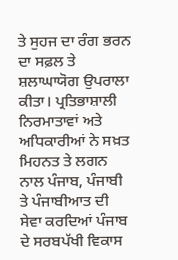ਤੇ ਸੁਹਜ ਦਾ ਰੰਗ ਭਰਨ ਦਾ ਸਫ਼ਲ ਤੇ ਸ਼ਲਾਘਾਯੋਗ ਉਪਰਾਲਾ ਕੀਤਾ। ਪ੍ਰਤਿਭਾਸ਼ਾਲੀ ਨਿਰਮਾਤਾਵਾਂ ਅਤੇ ਅਧਿਕਾਰੀਆਂ ਨੇ ਸਖ਼ਤ ਮਿਹਨਤ ਤੇ ਲਗਨ ਨਾਲ ਪੰਜਾਬ, ਪੰਜਾਬੀ ਤੇ ਪੰਜਾਬੀਆਤ ਦੀ ਸੇਵਾ ਕਰਦਿਆਂ ਪੰਜਾਬ ਦੇ ਸਰਬਪੱਖੀ ਵਿਕਾਸ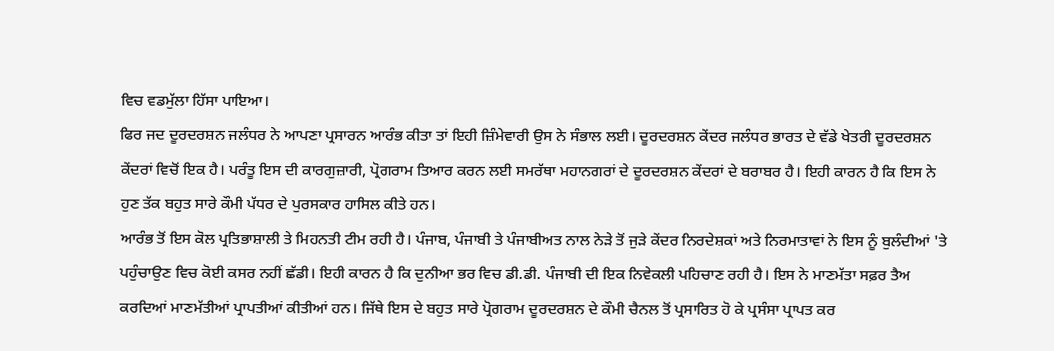ਵਿਚ ਵਡਮੁੱਲਾ ਹਿੱਸਾ ਪਾਇਆ।
ਫਿਰ ਜਦ ਦੂਰਦਰਸ਼ਨ ਜਲੰਧਰ ਨੇ ਆਪਣਾ ਪ੍ਰਸਾਰਨ ਆਰੰਭ ਕੀਤਾ ਤਾਂ ਇਹੀ ਜ਼ਿੰਮੇਵਾਰੀ ਉਸ ਨੇ ਸੰਭਾਲ ਲਈ। ਦੂਰਦਰਸ਼ਨ ਕੇਂਦਰ ਜਲੰਧਰ ਭਾਰਤ ਦੇ ਵੱਡੇ ਖੇਤਰੀ ਦੂਰਦਰਸ਼ਨ ਕੇਂਦਰਾਂ ਵਿਚੋਂ ਇਕ ਹੈ। ਪਰੰਤੂ ਇਸ ਦੀ ਕਾਰਗੁਜ਼ਾਰੀ, ਪ੍ਰੋਗਰਾਮ ਤਿਆਰ ਕਰਨ ਲਈ ਸਮਰੱਥਾ ਮਹਾਨਗਰਾਂ ਦੇ ਦੂਰਦਰਸ਼ਨ ਕੇਂਦਰਾਂ ਦੇ ਬਰਾਬਰ ਹੈ। ਇਹੀ ਕਾਰਨ ਹੈ ਕਿ ਇਸ ਨੇ ਹੁਣ ਤੱਕ ਬਹੁਤ ਸਾਰੇ ਕੌਮੀ ਪੱਧਰ ਦੇ ਪੁਰਸਕਾਰ ਹਾਸਿਲ ਕੀਤੇ ਹਨ।
ਆਰੰਭ ਤੋਂ ਇਸ ਕੋਲ ਪ੍ਰਤਿਭਾਸ਼ਾਲੀ ਤੇ ਮਿਹਨਤੀ ਟੀਮ ਰਹੀ ਹੈ। ਪੰਜਾਬ, ਪੰਜਾਬੀ ਤੇ ਪੰਜਾਬੀਅਤ ਨਾਲ ਨੇੜੇ ਤੋਂ ਜੁੜੇ ਕੇਂਦਰ ਨਿਰਦੇਸ਼ਕਾਂ ਅਤੇ ਨਿਰਮਾਤਾਵਾਂ ਨੇ ਇਸ ਨੂੰ ਬੁਲੰਦੀਆਂ 'ਤੇ ਪਹੁੰਚਾਉਣ ਵਿਚ ਕੋਈ ਕਸਰ ਨਹੀਂ ਛੱਡੀ। ਇਹੀ ਕਾਰਨ ਹੈ ਕਿ ਦੁਨੀਆ ਭਰ ਵਿਚ ਡੀ.ਡੀ. ਪੰਜਾਬੀ ਦੀ ਇਕ ਨਿਵੇਕਲੀ ਪਹਿਚਾਣ ਰਹੀ ਹੈ। ਇਸ ਨੇ ਮਾਣਮੱਤਾ ਸਫ਼ਰ ਤੈਅ ਕਰਦਿਆਂ ਮਾਣਮੱਤੀਆਂ ਪ੍ਰਾਪਤੀਆਂ ਕੀਤੀਆਂ ਹਨ। ਜਿੱਥੇ ਇਸ ਦੇ ਬਹੁਤ ਸਾਰੇ ਪ੍ਰੋਗਰਾਮ ਦੂਰਦਰਸ਼ਨ ਦੇ ਕੌਮੀ ਚੈਨਲ ਤੋਂ ਪ੍ਰਸਾਰਿਤ ਹੋ ਕੇ ਪ੍ਰਸੰਸਾ ਪ੍ਰਾਪਤ ਕਰ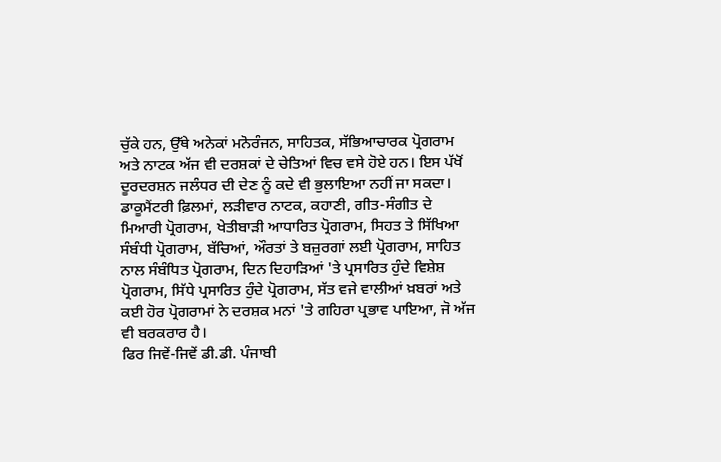ਚੁੱਕੇ ਹਨ, ਉੱਥੇ ਅਨੇਕਾਂ ਮਨੋਰੰਜਨ, ਸਾਹਿਤਕ, ਸੱਭਿਆਚਾਰਕ ਪ੍ਰੋਗਰਾਮ ਅਤੇ ਨਾਟਕ ਅੱਜ ਵੀ ਦਰਸ਼ਕਾਂ ਦੇ ਚੇਤਿਆਂ ਵਿਚ ਵਸੇ ਹੋਏ ਹਨ। ਇਸ ਪੱਖੋਂ ਦੂਰਦਰਸ਼ਨ ਜਲੰਧਰ ਦੀ ਦੇਣ ਨੂੰ ਕਦੇ ਵੀ ਭੁਲਾਇਆ ਨਹੀਂ ਜਾ ਸਕਦਾ।
ਡਾਕੂਮੈਂਟਰੀ ਫ਼ਿਲਮਾਂ, ਲੜੀਵਾਰ ਨਾਟਕ, ਕਹਾਣੀ, ਗੀਤ-ਸੰਗੀਤ ਦੇ ਮਿਆਰੀ ਪ੍ਰੋਗਰਾਮ, ਖੇਤੀਬਾੜੀ ਆਧਾਰਿਤ ਪ੍ਰੋਗਰਾਮ, ਸਿਹਤ ਤੇ ਸਿੱਖਿਆ ਸੰਬੰਧੀ ਪ੍ਰੋਗਰਾਮ, ਬੱਚਿਆਂ, ਔਰਤਾਂ ਤੇ ਬਜ਼ੁਰਗਾਂ ਲਈ ਪ੍ਰੋਗਰਾਮ, ਸਾਹਿਤ ਨਾਲ ਸੰਬੰਧਿਤ ਪ੍ਰੋਗਰਾਮ, ਦਿਨ ਦਿਹਾੜਿਆਂ 'ਤੇ ਪ੍ਰਸਾਰਿਤ ਹੁੰਦੇ ਵਿਸ਼ੇਸ਼ ਪ੍ਰੋਗਰਾਮ, ਸਿੱਧੇ ਪ੍ਰਸਾਰਿਤ ਹੁੰਦੇ ਪ੍ਰੋਗਰਾਮ, ਸੱਤ ਵਜੇ ਵਾਲੀਆਂ ਖ਼ਬਰਾਂ ਅਤੇ ਕਈ ਹੋਰ ਪ੍ਰੋਗਰਾਮਾਂ ਨੇ ਦਰਸ਼ਕ ਮਨਾਂ 'ਤੇ ਗਹਿਰਾ ਪ੍ਰਭਾਵ ਪਾਇਆ, ਜੋ ਅੱਜ ਵੀ ਬਰਕਰਾਰ ਹੈ।
ਫਿਰ ਜਿਵੇਂ-ਜਿਵੇਂ ਡੀ.ਡੀ. ਪੰਜਾਬੀ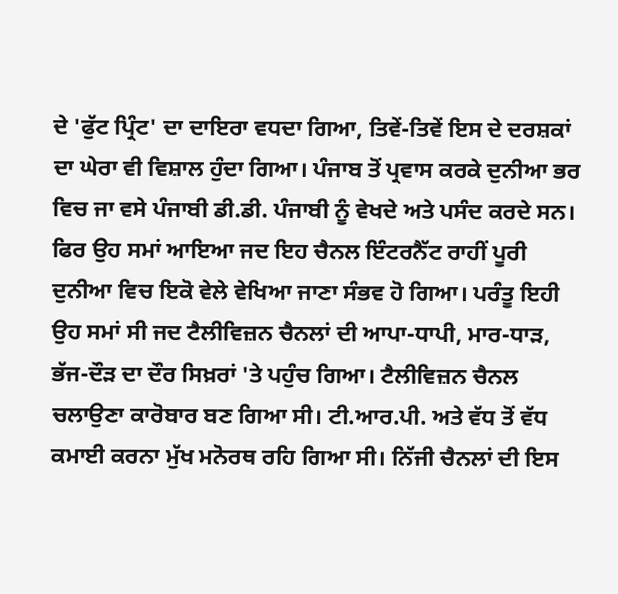ਦੇ 'ਫੁੱਟ ਪ੍ਰਿੰਟ' ਦਾ ਦਾਇਰਾ ਵਧਦਾ ਗਿਆ, ਤਿਵੇਂ-ਤਿਵੇਂ ਇਸ ਦੇ ਦਰਸ਼ਕਾਂ ਦਾ ਘੇਰਾ ਵੀ ਵਿਸ਼ਾਲ ਹੁੰਦਾ ਗਿਆ। ਪੰਜਾਬ ਤੋਂ ਪ੍ਰਵਾਸ ਕਰਕੇ ਦੁਨੀਆ ਭਰ ਵਿਚ ਜਾ ਵਸੇ ਪੰਜਾਬੀ ਡੀ.ਡੀ. ਪੰਜਾਬੀ ਨੂੰ ਵੇਖਦੇ ਅਤੇ ਪਸੰਦ ਕਰਦੇ ਸਨ। ਫਿਰ ਉਹ ਸਮਾਂ ਆਇਆ ਜਦ ਇਹ ਚੈਨਲ ਇੰਟਰਨੈੱਟ ਰਾਹੀਂ ਪੂਰੀ ਦੁਨੀਆ ਵਿਚ ਇਕੋ ਵੇਲੇ ਵੇਖਿਆ ਜਾਣਾ ਸੰਭਵ ਹੋ ਗਿਆ। ਪਰੰਤੂ ਇਹੀ ਉਹ ਸਮਾਂ ਸੀ ਜਦ ਟੈਲੀਵਿਜ਼ਨ ਚੈਨਲਾਂ ਦੀ ਆਪਾ-ਧਾਪੀ, ਮਾਰ-ਧਾੜ, ਭੱਜ-ਦੌੜ ਦਾ ਦੌਰ ਸਿਖ਼ਰਾਂ 'ਤੇ ਪਹੁੰਚ ਗਿਆ। ਟੈਲੀਵਿਜ਼ਨ ਚੈਨਲ ਚਲਾਉਣਾ ਕਾਰੋਬਾਰ ਬਣ ਗਿਆ ਸੀ। ਟੀ.ਆਰ.ਪੀ. ਅਤੇ ਵੱਧ ਤੋਂ ਵੱਧ ਕਮਾਈ ਕਰਨਾ ਮੁੱਖ ਮਨੋਰਥ ਰਹਿ ਗਿਆ ਸੀ। ਨਿੱਜੀ ਚੈਨਲਾਂ ਦੀ ਇਸ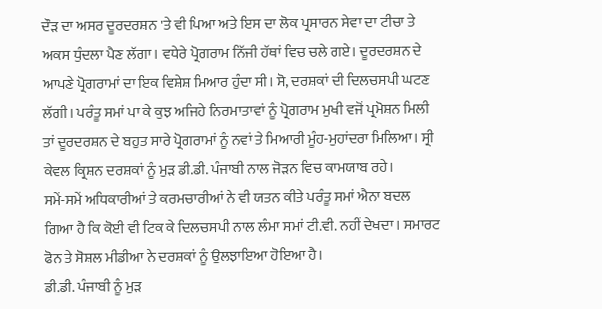ਦੌੜ ਦਾ ਅਸਰ ਦੂਰਦਰਸ਼ਨ 'ਤੇ ਵੀ ਪਿਆ ਅਤੇ ਇਸ ਦਾ ਲੋਕ ਪ੍ਰਸਾਰਨ ਸੇਵਾ ਦਾ ਟੀਚਾ ਤੇ ਅਕਸ ਧੁੰਦਲਾ ਪੈਣ ਲੱਗਾ। ਵਧੇਰੇ ਪ੍ਰੋਗਰਾਮ ਨਿੱਜੀ ਹੱਥਾਂ ਵਿਚ ਚਲੇ ਗਏ। ਦੂਰਦਰਸ਼ਨ ਦੇ ਆਪਣੇ ਪ੍ਰੋਗਰਾਮਾਂ ਦਾ ਇਕ ਵਿਸ਼ੇਸ਼ ਮਿਆਰ ਹੁੰਦਾ ਸੀ। ਸੋ, ਦਰਸ਼ਕਾਂ ਦੀ ਦਿਲਚਸਪੀ ਘਟਣ ਲੱਗੀ। ਪਰੰਤੂ ਸਮਾਂ ਪਾ ਕੇ ਕੁਝ ਅਜਿਹੇ ਨਿਰਮਾਤਾਵਾਂ ਨੂੰ ਪ੍ਰੋਗਰਾਮ ਮੁਖੀ ਵਜੋਂ ਪ੍ਰਮੋਸ਼ਨ ਮਿਲੀ ਤਾਂ ਦੂਰਦਰਸ਼ਨ ਦੇ ਬਹੁਤ ਸਾਰੇ ਪ੍ਰੋਗਰਾਮਾਂ ਨੂੰ ਨਵਾਂ ਤੇ ਮਿਆਰੀ ਮੂੰਹ-ਮੁਹਾਂਦਰਾ ਮਿਲਿਆ। ਸ੍ਰੀ ਕੇਵਲ ਕ੍ਰਿਸ਼ਨ ਦਰਸ਼ਕਾਂ ਨੂੰ ਮੁੜ ਡੀ.ਡੀ. ਪੰਜਾਬੀ ਨਾਲ ਜੋੜਨ ਵਿਚ ਕਾਮਯਾਬ ਰਹੇ।
ਸਮੇਂ-ਸਮੇਂ ਅਧਿਕਾਰੀਆਂ ਤੇ ਕਰਮਚਾਰੀਆਂ ਨੇ ਵੀ ਯਤਨ ਕੀਤੇ ਪਰੰਤੂ ਸਮਾਂ ਐਨਾ ਬਦਲ ਗਿਆ ਹੈ ਕਿ ਕੋਈ ਵੀ ਟਿਕ ਕੇ ਦਿਲਚਸਪੀ ਨਾਲ ਲੰਮਾ ਸਮਾਂ ਟੀ.ਵੀ. ਨਹੀਂ ਦੇਖਦਾ। ਸਮਾਰਟ ਫੋਨ ਤੇ ਸੋਸ਼ਲ ਮੀਡੀਆ ਨੇ ਦਰਸ਼ਕਾਂ ਨੂੰ ਉਲਝਾਇਆ ਹੋਇਆ ਹੈ।
ਡੀ.ਡੀ. ਪੰਜਾਬੀ ਨੂੰ ਮੁੜ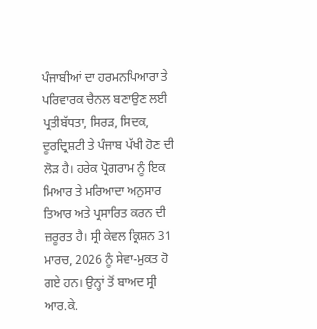ਪੰਜਾਬੀਆਂ ਦਾ ਹਰਮਨਪਿਆਰਾ ਤੇ ਪਰਿਵਾਰਕ ਚੈਨਲ ਬਣਾਉਣ ਲਈ ਪ੍ਰਤੀਬੱਧਤਾ, ਸਿਰੜ, ਸਿਦਕ, ਦੂਰਦ੍ਰਿਸ਼ਟੀ ਤੇ ਪੰਜਾਬ ਪੱਖੀ ਹੋਣ ਦੀ ਲੋੜ ਹੈ। ਹਰੇਕ ਪ੍ਰੋਗਰਾਮ ਨੂੰ ਇਕ ਮਿਆਰ ਤੇ ਮਰਿਆਦਾ ਅਨੁਸਾਰ ਤਿਆਰ ਅਤੇ ਪ੍ਰਸਾਰਿਤ ਕਰਨ ਦੀ ਜ਼ਰੂਰਤ ਹੈ। ਸ੍ਰੀ ਕੇਵਲ ਕ੍ਰਿਸ਼ਨ 31 ਮਾਰਚ, 2026 ਨੂੰ ਸੇਵਾ-ਮੁਕਤ ਹੋ ਗਏ ਹਨ। ਉਨ੍ਹਾਂ ਤੋਂ ਬਾਅਦ ਸ੍ਰੀ ਆਰ.ਕੇ.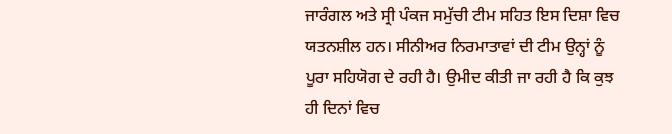ਜਾਰੰਗਲ ਅਤੇ ਸ੍ਰੀ ਪੰਕਜ ਸਮੁੱਚੀ ਟੀਮ ਸਹਿਤ ਇਸ ਦਿਸ਼ਾ ਵਿਚ ਯਤਨਸ਼ੀਲ ਹਨ। ਸੀਨੀਅਰ ਨਿਰਮਾਤਾਵਾਂ ਦੀ ਟੀਮ ਉਨ੍ਹਾਂ ਨੂੰ ਪੂਰਾ ਸਹਿਯੋਗ ਦੇ ਰਹੀ ਹੈ। ਉਮੀਦ ਕੀਤੀ ਜਾ ਰਹੀ ਹੈ ਕਿ ਕੁਝ ਹੀ ਦਿਨਾਂ ਵਿਚ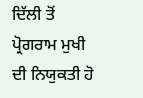ਦਿੱਲੀ ਤੋਂ ਪ੍ਰੋਗਰਾਮ ਮੁਖੀ ਦੀ ਨਿਯੁਕਤੀ ਹੋ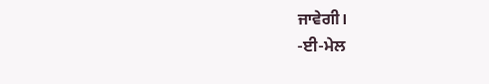ਜਾਵੇਗੀ।
-ਈ-ਮੇਲ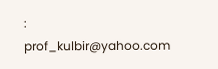: prof_kulbir@yahoo.com